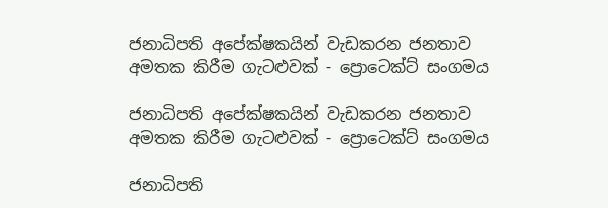ජනාධිපති අපේක්ෂකයින් වැඩකරන ජනතාව අමතක කිරීම ගැටළුවක් - ප්‍රොටෙක්ට් සංගමය

ජනාධිපති අපේක්ෂකයින් වැඩකරන ජනතාව අමතක කිරීම ගැටළුවක් - ප්‍රොටෙක්ට් සංගමය

ජනාධිපති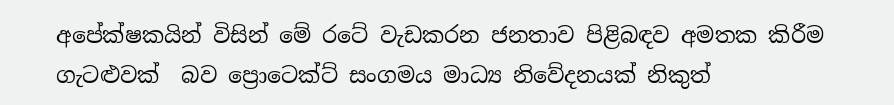අපේක්ෂකයින් විසින් මේ රටේ වැඩකරන ජනතාව පිළිබඳව අමතක කිරීම ගැටළුවක්  බව ප්‍රොටෙක්ට් සංගමය මාධ්‍ය නිවේදනයක් නිකුත්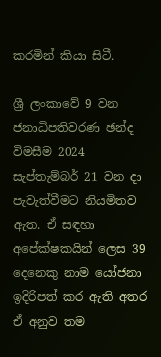කරමින් කියා සිටී.

ශ්‍රී ලංකාවේ 9 වන ජනාධිපතිවරණ ඡන්ද විමසීම 2024 සැප්තැම්බර් 21 වන දා පැවැත්වීමට නියමිතව ඇත. ඒ සඳහා අපේක්ෂකයින් ලෙස 39 දෙනෙකු නාම යෝජනා ඉදිරිපත් කර ඇති අතර ඒ අනුව තම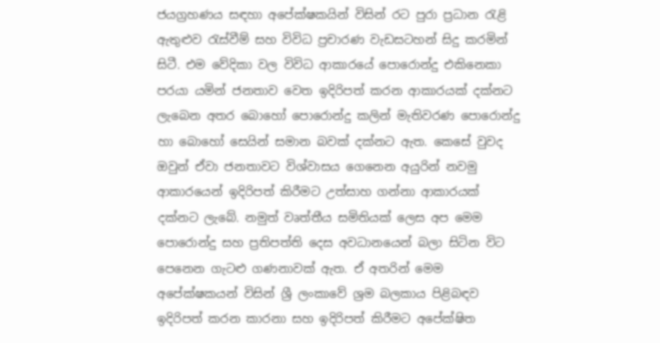ජයග්‍රහණය සඳහා අපේක්ෂකයින් විසින් රට පුරා ප්‍රධාන රැළි ඇතුළුව රැස්වීම් සහ විවිධ ප්‍රචාරණ වැඩසටහන් සිදු කරමින් සිටී. එම වේදිකා වල විවිධ ආකාරයේ පොරොන්දු එකිනෙකා පරයා යමින් ජනතාව වෙත ඉදිරිපත් කරන ආකාරයක් දක්නට ලැබෙන අතර බොහෝ පොරොන්දු කලින් මැතිවරණ පොරොන්දු හා බොහෝ සෙයින් සමාන බවක් දක්නට ඇත. කෙසේ වුවද ඔවුන් ඒවා ජනතාවට විශ්වාසය ගෙනෙන අයුරින් නවමු ආකාරයෙන් ඉදිරිපත් කිරීමට උත්සාහ ගන්නා ආකාරයක් දක්නට ලැබේ. නමුත් වෘත්තීය සමිතියක් ලෙස අප මෙම පොරොන්දු සහ ප්‍රතිපත්ති දෙස අවධානයෙන් බලා සිටින විට පෙනෙන ගැටළු ගණනාවක් ඇත. ඒ අතරින් මෙම අපේක්ෂකයන් විසින් ශ්‍රී ලංකාවේ ශ්‍රම බලකාය පිළිබඳව ඉදිරිපත් කරන කාරනා සහ ඉදිරිපත් කිරීමට අපේක්ෂිත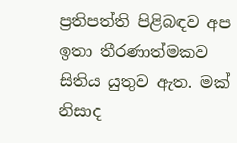ප්‍රතිපත්ති පිළිබඳව අප ඉතා තීරණාත්මකව සිතිය යුතුව ඇත. මක් නිසාද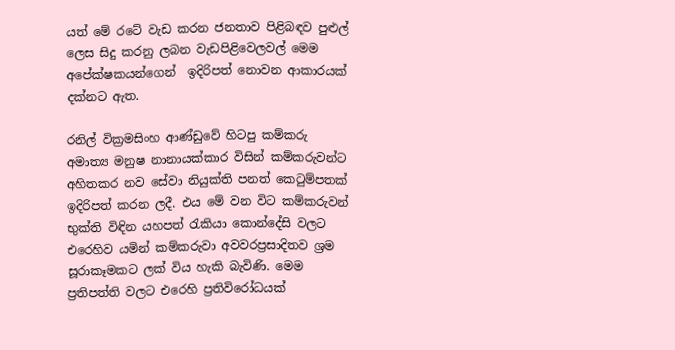යත් මේ රටේ වැඩ කරන ජනතාව පිළිබඳව පුළුල් ලෙස සිදු කරනු ලබන වැඩපිළිවෙලවල් මෙම අපේක්ෂකයන්ගෙන්  ඉදිරිපත් නොවන ආකාරයක් දක්නට ඇත.

රනිල් වික්‍රමසිංහ ආණ්ඩුවේ හිටපු කම්කරු අමාත්‍ය මනුෂ නානායක්කාර විසින් කම්කරුවන්ට අහිතකර නව සේවා නියුක්ති පනත් කෙටුම්පතක් ඉදිරිපත් කරන ලදී. එය මේ වන විට කම්කරුවන් භුක්ති විඳින යහපත් රැකියා කොන්දේසි වලට එරෙහිව යමින් කම්කරුවා අවවරප්‍රසාදිතව ශ්‍රම සූරාකෑමකට ලක් විය හැකි බැවිණි. මෙම ප්‍රතිපත්ති වලට එරෙහි ප්‍රතිවිරෝධයක්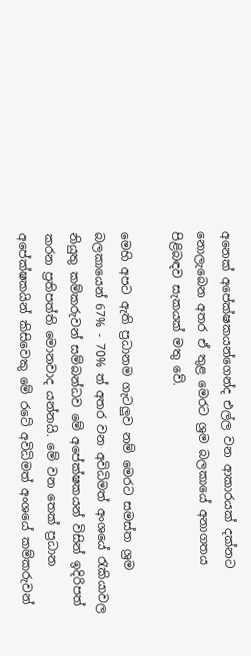අනෙක් අපේක්ෂකයන්ගෙන්ද එල්ල වන ආකාරයක් දක්නට නොලැබෙන අතර ඒ තුළ මෙරට ශ්‍රම බලකායේ අනාගතය පිළිබඳව සැකයක් මතු වේ.

මෙහි අපට ඇති ප්‍රධානම ගැටලුව නම් මෙරට සමස්ත ශ්‍රම බලකායෙන් 67% - 70% ත් අතර වන අවිධිමත් අංශයේ රැකියාවල නියුතු කම්කරුවන් සම්බන්ධව මේ අපේක්ෂකයන් විසින් ඉදිරිපත් කරන ප්‍රතිපත්ති මොනවාද යන්නයි. මේ වන තෙක් ප්‍රධාන අපේක්ෂකයින් කිසිවෙකු මේ රටේ අවිධිමත් අංශයේ කම්කරුවන්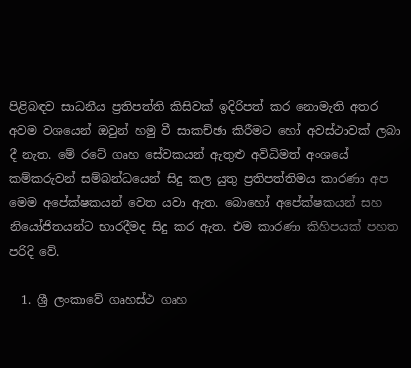පිළිබඳව සාධනීය ප්‍රතිපත්ති කිසිවක් ඉදිරිපත් කර නොමැති අතර අවම වශයෙන් ඔවුන් හමු වී සාකච්ඡා කිරීමට හෝ අවස්ථාවක් ලබා දී නැත. මේ රටේ ගෘහ සේවකයන් ඇතුළු අවිධිමත් අංශයේ කම්කරුවන් සම්බන්ධයෙන් සිදු කල යුතු ප්‍රතිපත්තිමය කාරණා අප මෙම අපේක්ෂකයන් වෙත යවා ඇත. බොහෝ අපේක්ෂකයන් සහ නියෝජිතයන්ට භාරදීමද සිදු කර ඇත. එම කාරණා කිහිපයක් පහත පරිදි වේ.

  1. ශ්‍රී ලංකාවේ ගෘහස්ථ ගෘහ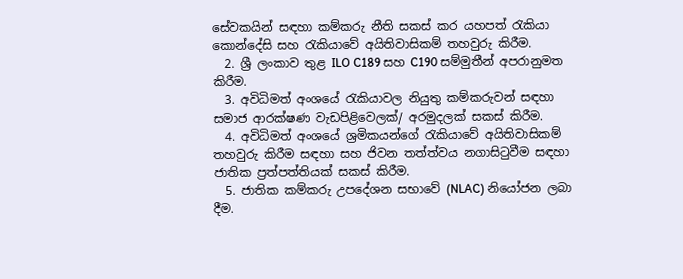සේවකයින් සඳහා කම්කරු නීති සකස් කර යහපත් රැකියා කොන්දේසි සහ රැකියාවේ අයිතිවාසිකම් තහවුරු කිරීම.
  2. ශ්‍රී ලංකාව තුළ ILO C189 සහ C190 සම්මුතීන් අපරානුමත කිරීම.
  3. අවිධිමත් අංශයේ රැකියාවල නියුතු කම්කරුවන් සඳහා සමාජ ආරක්ෂණ වැඩපිළිවෙලක්/ අරමුදලක් සකස් කිරීම.
  4. අවිධිමත් අංශයේ ශ්‍රමිකයන්ගේ රැකියාවේ අයිතිවාසිකම් තහවුරු කිරීම සඳහා සහ ජිවන තත්ත්වය නගාසිටුවීම සඳහා ජාතික ප්‍රත්පත්තියක් සකස් කිරීම.
  5. ජාතික කම්කරු උපදේශන සභාවේ (NLAC) නියෝජන ලබා දීම.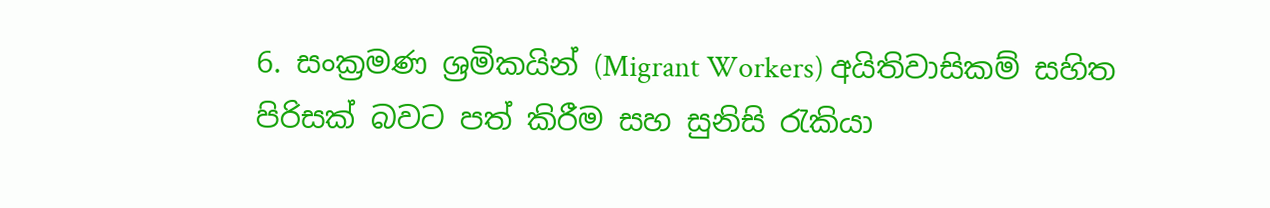6. සංක්‍රමණ ශ්‍රමිකයින් (Migrant Workers) අයිතිවාසිකම් සහිත පිරිසක් බවට පත් කිරීම සහ සුනිසි රැකියා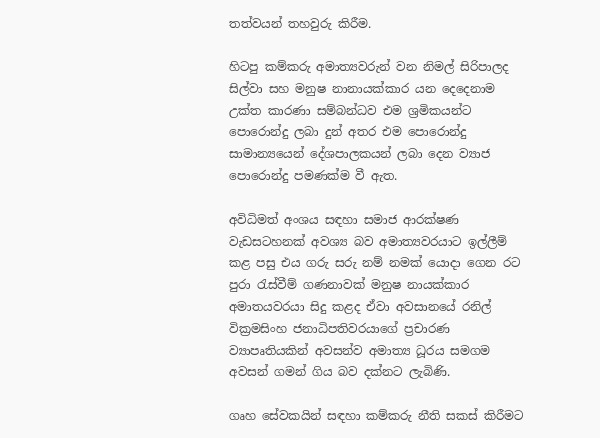තත්වයන් තහවුරු කිරීම.

හිටපු කම්කරු අමාත්‍යවරුන් වන නිමල් සිරිපාලද සිල්වා සහ මනුෂ නානායක්කාර යන දෙදෙනාම උක්ත කාරණා සම්බන්ධව එම ශ්‍රමිකයන්ට පොරොන්දු ලබා දුන් අතර එම පොරොන්දු සාමාන්‍යයෙන් දේශපාලකයන් ලබා දෙන ව්‍යාජ පොරොන්දු පමණක්ම වී ඇත.

අවිධිමත් අංශය සඳහා සමාජ ආරක්ෂණ වැඩසටහනක් අවශ්‍ය බව අමාත්‍යවරයාට ඉල්ලීම් කළ පසු එය ගරු සරු නම් නමක් යොදා ගෙන රට පුරා රැස්වීම් ගණනාවක් මනුෂ නායක්කාර අමාතයවරයා සිදු කළද ඒවා අවසානයේ රනිල් වික්‍රමසිංහ ජනාධිපතිවරයාගේ ප්‍රචාරණ ව්‍යාපෘතියකින් අවසන්ව අමාත්‍ය ධූරය සමගම අවසන් ගමන් ගිය බව දක්නට ලැබිණි.

ගෘහ සේවකයින් සඳහා කම්කරු නීති සකස් කිරීමට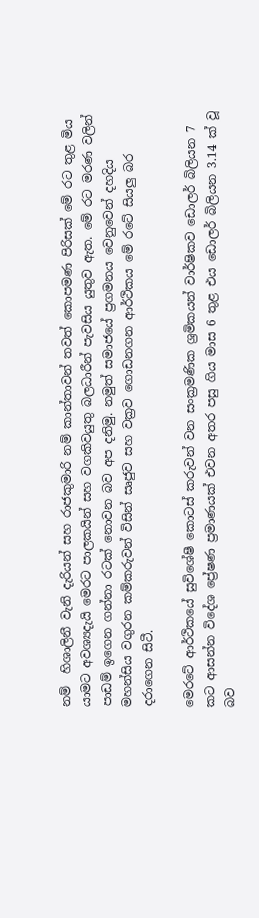නම්  හිශාලිනී වැනි දැරියන් සහ රාජකුමාරි නම් කාන්තාවන් තවත් කොපමණ පිරිසක් මේ රට තුළ මිය යාමට අවශ්‍යදැයි මෙරට පාලකයින් සහ වගකිවයුතු බලධාරීන් පැවසිය යුතුව ඇත. මේ රට මරණ වලින් පාඩම් ඉගෙන ගන්නා රටක් නොවන බව අප දනිමු. නමුත් සමාජයේ ප්‍රගමනය වෙනුවෙන් දහදිය මහන්සිය වගුරන කම්කරුවන් විසින් සෘජුව සහ වක්‍රව ගොඩනගන ආර්ථිකය මේ රටේ සියලු බර දරාගෙන සිටී.

මෙරටේ ආර්ථිකයේ සුවිශේෂී කොටස් කරුවන් වන සංක්‍රමණික ශ්‍රමිකයන් වාර්ෂිකව ඩොලර් බිලියන 7 කට ආසන්න විදේශ ප්‍රේෂණ ප්‍රමාණයක් එවන අතර පසු ගිය මාස 6 තුළ එය ඩොලර් බිලියන 3.14 ක් වූ බව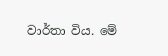වාර්තා විය. මේ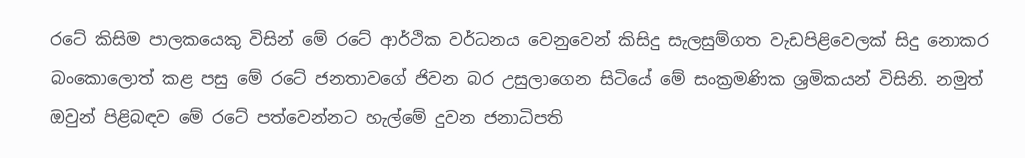රටේ කිසිම පාලකයෙකු විසින් මේ රටේ ආර්ථික වර්ධනය වෙනුවෙන් කිසිදු සැලසුම්ගත වැඩපිළිවෙලක් සිදු නොකර බංකොලොත් කළ පසු මේ රටේ ජනතාවගේ ජිවන බර උසුලාගෙන සිටියේ මේ සංක්‍රමණික ශ්‍රමිකයන් විසිනි. නමුත් ඔවුන් පිළිබඳව මේ රටේ පත්වෙන්නට හැල්මේ දුවන ජනාධිපති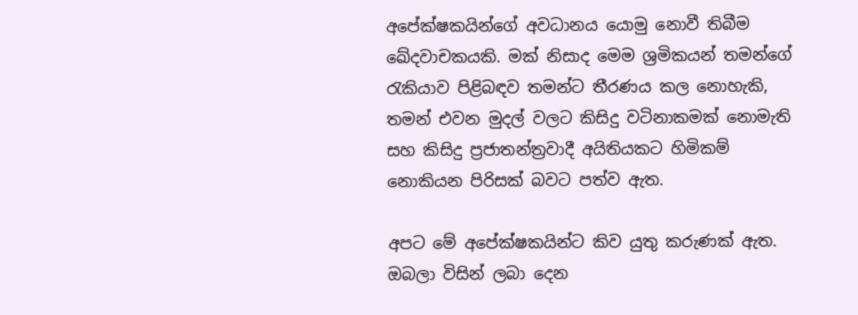අපේක්ෂකයින්ගේ අවධානය යොමු නොවී තිබීම ඛේදවාචකයකි. මක් නිසාද මෙම ශ්‍රමිකයන් තමන්ගේ රැකියාව පිළිබඳව තමන්ට තීරණය කල නොහැකි, තමන් එවන මුදල් වලට කිසිදු වටිනාකමක් නොමැති සහ කිසිදු ප්‍රජාතන්ත්‍රවාදී අයිතියකට හිමිකම් නොකියන පිරිසක් බවට පත්ව ඇත.

අපට මේ අපේක්ෂකයින්ට කිව යුතු කරුණක් ඇත. ඔබලා විසින් ලබා දෙන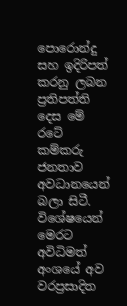පොරොන්දු සහ ඉදිරිපත් කරනු ලබන ප්‍රතිපත්ති දෙස මේ රටේ කම්කරු ජනතාව අවධානයෙන් බලා සිටී. විශේෂයෙන් මෙරට අවිධිමත් අංශයේ අව වරප්‍රසාදිත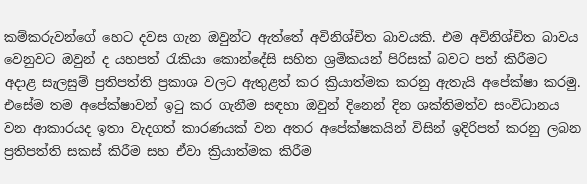කම්කරුවන්ගේ හෙට දවස ගැන ඔවුන්ට ඇත්තේ අවිනිශ්චිත බාවයකි. එම අවිනිශ්චිත බාවය වෙනුවට ඔවුන් ද යහපත් රැකියා කොන්දේසි සහිත ශ්‍රමිකයන් පිරිසක් බවට පත් කිරීමට අදාළ සැලසුම් ප්‍රතිපත්ති ප්‍රකාශ වලට ඇතුළත් කර ක්‍රියාත්මක කරනු ඇතැයි අපේක්ෂා කරමු. එසේම තම අපේක්ෂාවන් ඉටු කර ගැනීම සඳහා ඔවුන් දිනෙන් දින ශක්තිමත්ව සංවිධානය වන ආකාරයද ඉතා වැදගත් කාරණයක් වන අතර අපේක්ෂකයින් විසින් ඉදිරිපත් කරනු ලබන ප්‍රතිපත්ති සකස් කිරීම සහ ඒවා ක්‍රියාත්මක කිරීම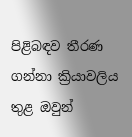පිළිබඳව තීරණ ගන්නා ක්‍රියාවලිය තුළ ඔවුන්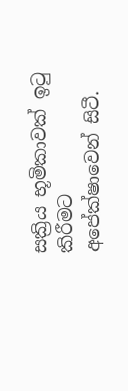සක්‍රිය භූමිකාවක් ඉටු කිරීමට අපේක්ෂාවෙන් සිටී.